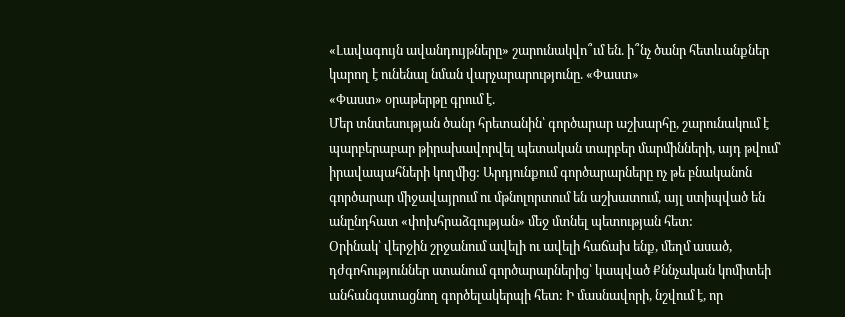«Լավագույն ավանդույթները» շարունակվո՞ւմ են. ի՞նչ ծանր հետևանքներ կարող է ունենալ նման վարչարարությունը. «Փաստ»
«Փաստ» օրաթերթը գրում է.
Մեր տնտեսության ծանր հրետանին՝ գործարար աշխարհը, շարունակում է պարբերաբար թիրախավորվել պետական տարբեր մարմինների, այդ թվում՝ իրավապահների կողմից: Արդյունքում գործարարները ոչ թե բնականոն գործարար միջավայրում ու մթնոլորտում են աշխատում, այլ ստիպված են անընդհատ «փոխհրաձգության» մեջ մտնել պետության հետ:
Օրինակ՝ վերջին շրջանում ավելի ու ավելի հաճախ ենք, մեղմ ասած, դժգոհություններ ստանում գործարարներից՝ կապված Քննչական կոմիտեի անհանգստացնող գործելակերպի հետ: Ի մասնավորի, նշվում է, որ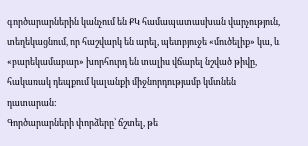գործարարներին կանչում են ՔԿ համապատասխան վարչություն, տեղեկացնում, որ հաշվարկ են արել, պետբյուջե «մուծելիք» կա, և «բարեկամաբար» խորհուրդ են տալիս վճարել նշված թիվը, հակառակ դեպքում կալանքի միջնորդությամբ կմտնեն դատարան:
Գործարարների փորձերը՝ ճշտել, թե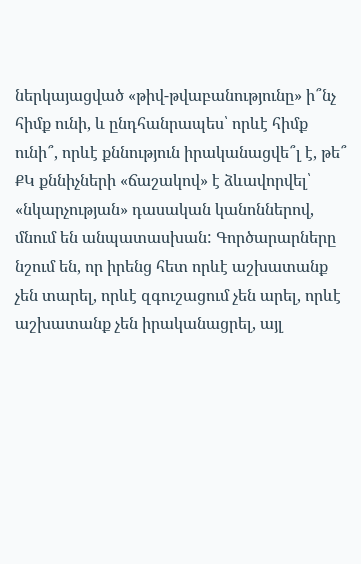ներկայացված «թիվ-թվաբանությունը» ի՞նչ հիմք ունի, և ընդհանրապես՝ որևէ հիմք ունի՞, որևէ քննություն իրականացվե՞լ է, թե՞ ՔԿ քննիչների «ճաշակով» է ձևավորվել՝ «նկարչության» դասական կանոններով, մնում են անպատասխան: Գործարարները նշում են, որ իրենց հետ որևէ աշխատանք չեն տարել, որևէ զգուշացում չեն արել, որևէ աշխատանք չեն իրականացրել, այլ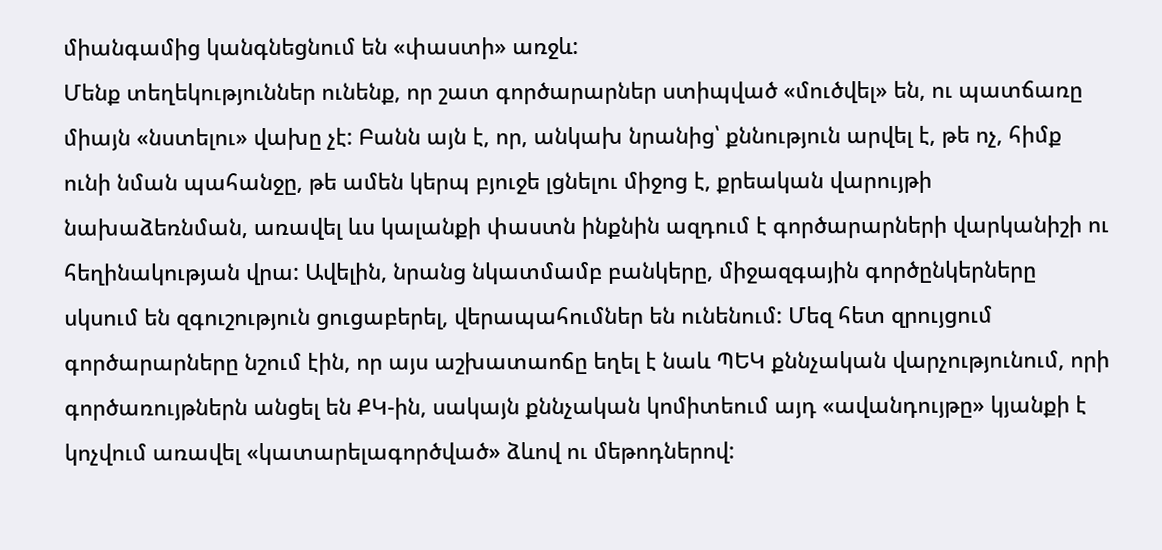միանգամից կանգնեցնում են «փաստի» առջև:
Մենք տեղեկություններ ունենք, որ շատ գործարարներ ստիպված «մուծվել» են, ու պատճառը միայն «նստելու» վախը չէ: Բանն այն է, որ, անկախ նրանից՝ քննություն արվել է, թե ոչ, հիմք ունի նման պահանջը, թե ամեն կերպ բյուջե լցնելու միջոց է, քրեական վարույթի նախաձեռնման, առավել ևս կալանքի փաստն ինքնին ազդում է գործարարների վարկանիշի ու հեղինակության վրա: Ավելին, նրանց նկատմամբ բանկերը, միջազգային գործընկերները սկսում են զգուշություն ցուցաբերել, վերապահումներ են ունենում: Մեզ հետ զրույցում գործարարները նշում էին, որ այս աշխատաոճը եղել է նաև ՊԵԿ քննչական վարչությունում, որի գործառույթներն անցել են ՔԿ-ին, սակայն քննչական կոմիտեում այդ «ավանդույթը» կյանքի է կոչվում առավել «կատարելագործված» ձևով ու մեթոդներով: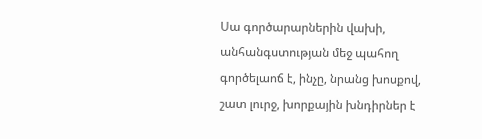Սա գործարարներին վախի, անհանգստության մեջ պահող գործելաոճ է, ինչը, նրանց խոսքով, շատ լուրջ, խորքային խնդիրներ է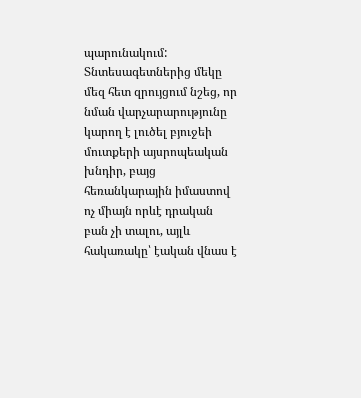պարունակում: Տնտեսագետներից մեկը մեզ հետ զրույցում նշեց, որ նման վարչարարությունը կարող է լուծել բյուջեի մուտքերի այսրոպեական խնդիր, բայց հեռանկարային իմաստով ոչ միայն որևէ դրական բան չի տալու, այլև հակառակը՝ էական վնաս է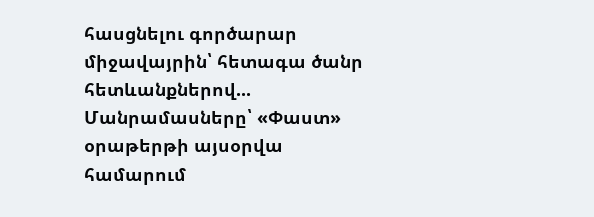հասցնելու գործարար միջավայրին՝ հետագա ծանր հետևանքներով...
Մանրամասները՝ «Փաստ» օրաթերթի այսօրվա համարում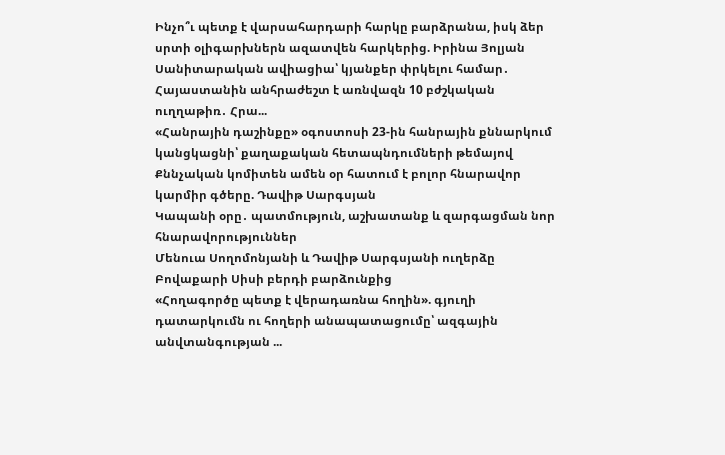Ինչո՞ւ պետք է վարսահարդարի հարկը բարձրանա, իսկ ձեր սրտի օլիգարխներն ազատվեն հարկերից. Իրինա Յոլյան
Սանիտարական ավիացիա՝ կյանքեր փրկելու համար․ Հայաստանին անհրաժեշտ է առնվազն 10 բժշկական ուղղաթիռ․ Հրա...
«Հանրային դաշինքը» օգոստոսի 23-ին հանրային քննարկում կանցկացնի՝ քաղաքական հետապնդումների թեմայով
Քննչական կոմիտեն ամեն օր հատում է բոլոր հնարավոր կարմիր գծերը. Դավիթ Սարգսյան
Կապանի օրը․ պատմություն, աշխատանք և զարգացման նոր հնարավորություններ
Մենուա Սողոմոնյանի և Դավիթ Սարգսյանի ուղերձը Բովաքարի Սիսի բերդի բարձունքից
«Հողագործը պետք է վերադառնա հողին». գյուղի դատարկումն ու հողերի անապատացումը՝ ազգային անվտանգության ...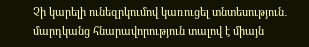Չի կարելի ունեզրկումով կառուցել տնտեսություն․ մարդկանց հնարավորություն տալով է միայն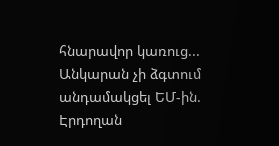հնարավոր կառուց...
Անկարան չի ձգտում անդամակցել ԵՄ-ին. Էրդողան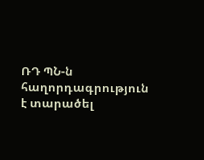ՌԴ ՊՆ-ն հաղորդագրություն է տարածել